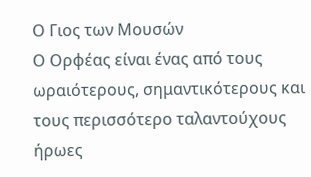Ο Γιος των Μουσών
Ο Ορφέας είναι ένας από τους ωραιότερους, σημαντικότερους και τους περισσότερο ταλαντούχους ήρωες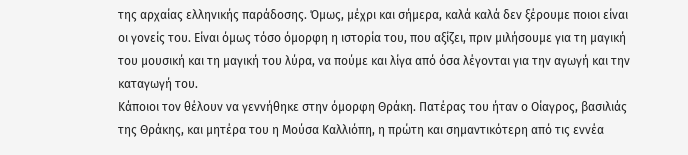της αρχαίας ελληνικής παράδοσης. Όμως, μέχρι και σήμερα, καλά καλά δεν ξέρουμε ποιοι είναι οι γονείς του. Είναι όμως τόσο όμορφη η ιστορία του, που αξίζει, πριν μιλήσουμε για τη μαγική του μουσική και τη μαγική του λύρα, να πούμε και λίγα από όσα λέγονται για την αγωγή και την καταγωγή του.
Κάποιοι τον θέλουν να γεννήθηκε στην όμορφη Θράκη. Πατέρας του ήταν ο Οίαγρος, βασιλιάς της Θράκης, και μητέρα του η Μούσα Καλλιόπη, η πρώτη και σημαντικότερη από τις εννέα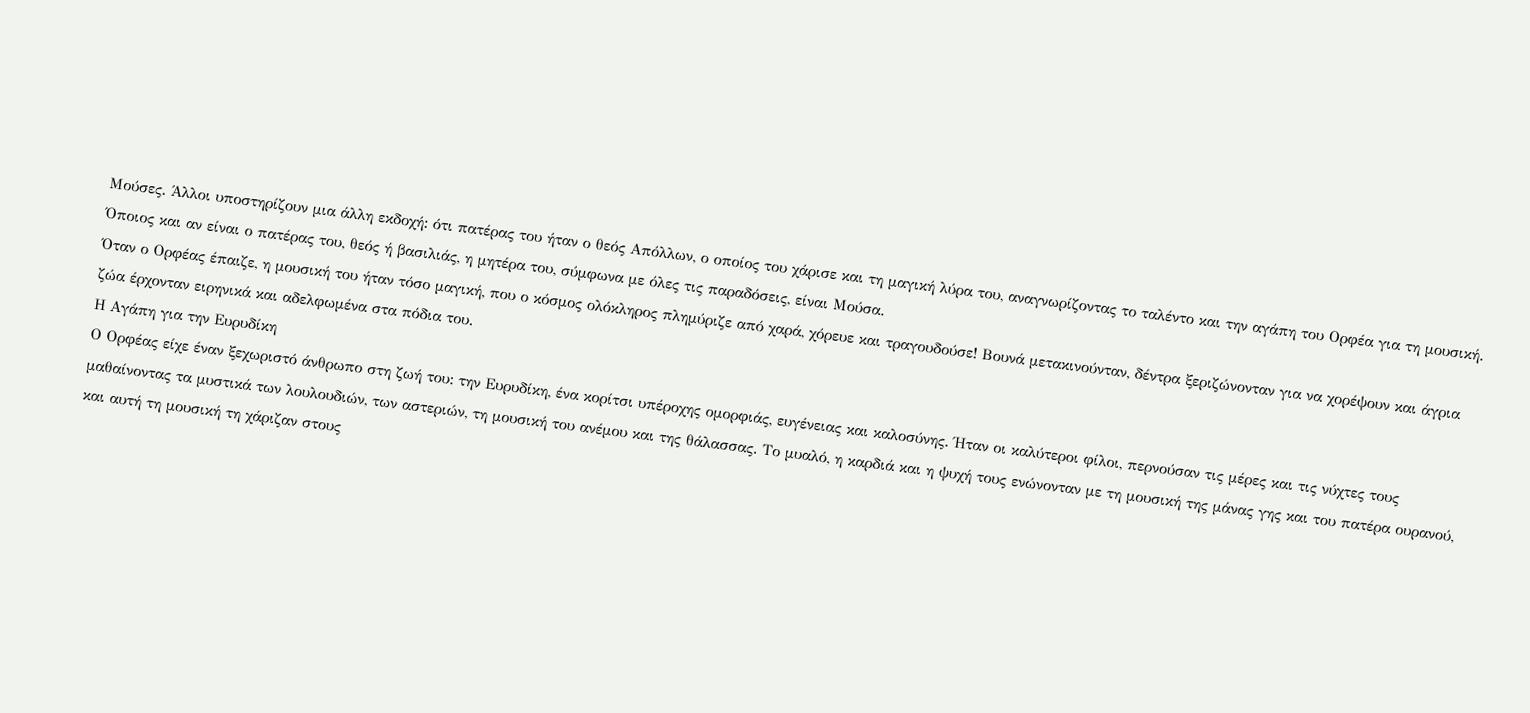Μούσες. Άλλοι υποστηρίζουν μια άλλη εκδοχή: ότι πατέρας του ήταν ο θεός Απόλλων, ο οποίος του χάρισε και τη μαγική λύρα του, αναγνωρίζοντας το ταλέντο και την αγάπη του Ορφέα για τη μουσική. Όποιος και αν είναι ο πατέρας του, θεός ή βασιλιάς, η μητέρα του, σύμφωνα με όλες τις παραδόσεις, είναι Μούσα.
Όταν ο Ορφέας έπαιζε, η μουσική του ήταν τόσο μαγική, που ο κόσμος ολόκληρος πλημύριζε από χαρά, χόρευε και τραγουδούσε! Βουνά μετακινούνταν, δέντρα ξεριζώνονταν για να χορέψουν και άγρια ζώα έρχονταν ειρηνικά και αδελφωμένα στα πόδια του.
Η Αγάπη για την Ευρυδίκη
Ο Ορφέας είχε έναν ξεχωριστό άνθρωπο στη ζωή του: την Ευρυδίκη, ένα κορίτσι υπέροχης ομορφιάς, ευγένειας και καλοσύνης. Ήταν οι καλύτεροι φίλοι, περνούσαν τις μέρες και τις νύχτες τους μαθαίνοντας τα μυστικά των λουλουδιών, των αστεριών, τη μουσική του ανέμου και της θάλασσας. Το μυαλό, η καρδιά και η ψυχή τους ενώνονταν με τη μουσική της μάνας γης και του πατέρα ουρανού, και αυτή τη μουσική τη χάριζαν στους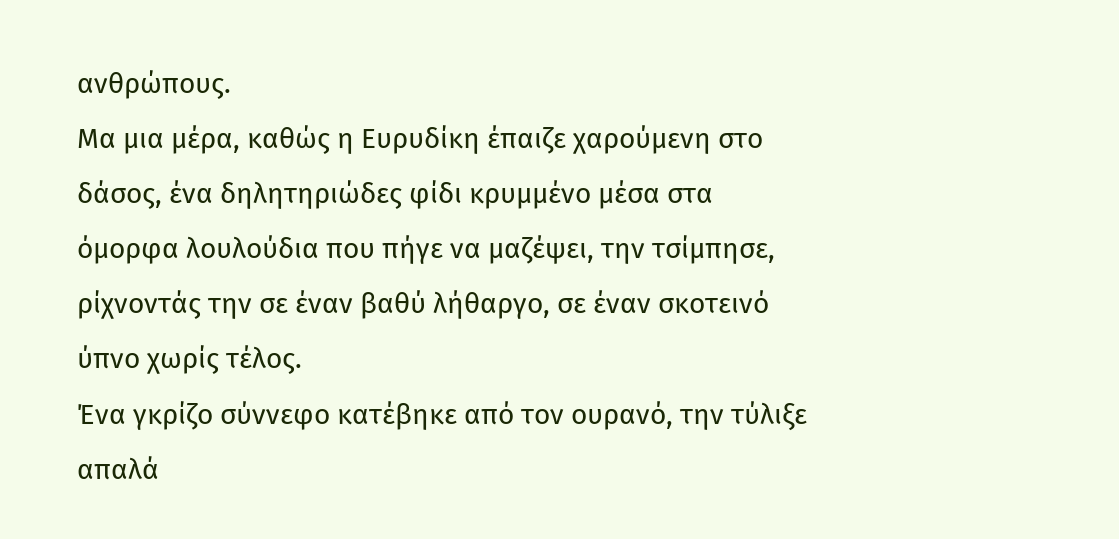ανθρώπους.
Μα μια μέρα, καθώς η Ευρυδίκη έπαιζε χαρούμενη στο δάσος, ένα δηλητηριώδες φίδι κρυμμένο μέσα στα όμορφα λουλούδια που πήγε να μαζέψει, την τσίμπησε, ρίχνοντάς την σε έναν βαθύ λήθαργο, σε έναν σκοτεινό ύπνο χωρίς τέλος.
Ένα γκρίζο σύννεφο κατέβηκε από τον ουρανό, την τύλιξε απαλά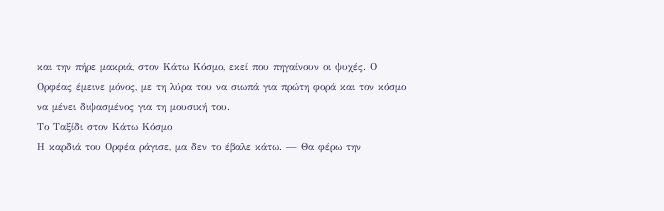και την πήρε μακριά, στον Κάτω Κόσμο, εκεί που πηγαίνουν οι ψυχές. Ο Ορφέας έμεινε μόνος, με τη λύρα του να σιωπά για πρώτη φορά και τον κόσμο να μένει διψασμένος για τη μουσική του.
Το Ταξίδι στον Κάτω Κόσμο
Η καρδιά του Ορφέα ράγισε, μα δεν το έβαλε κάτω. — Θα φέρω την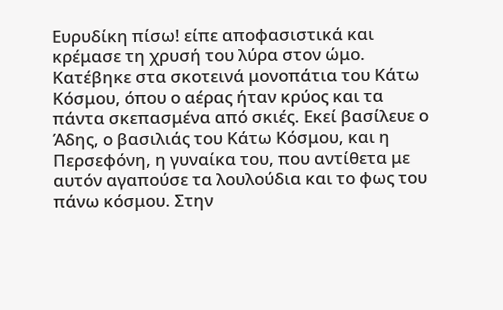Ευρυδίκη πίσω! είπε αποφασιστικά και κρέμασε τη χρυσή του λύρα στον ώμο.
Κατέβηκε στα σκοτεινά μονοπάτια του Κάτω Κόσμου, όπου ο αέρας ήταν κρύος και τα πάντα σκεπασμένα από σκιές. Εκεί βασίλευε ο Άδης, ο βασιλιάς του Κάτω Κόσμου, και η Περσεφόνη, η γυναίκα του, που αντίθετα με αυτόν αγαπούσε τα λουλούδια και το φως του πάνω κόσμου. Στην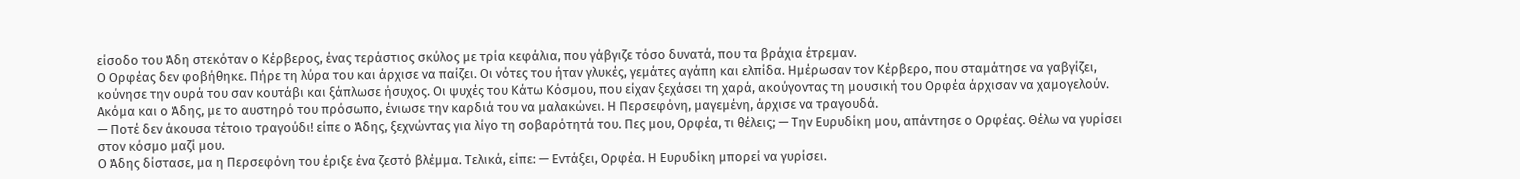είσοδο του Άδη στεκόταν ο Κέρβερος, ένας τεράστιος σκύλος με τρία κεφάλια, που γάβγιζε τόσο δυνατά, που τα βράχια έτρεμαν.
Ο Ορφέας δεν φοβήθηκε. Πήρε τη λύρα του και άρχισε να παίζει. Οι νότες του ήταν γλυκές, γεμάτες αγάπη και ελπίδα. Ημέρωσαν τον Κέρβερο, που σταμάτησε να γαβγίζει, κούνησε την ουρά του σαν κουτάβι και ξάπλωσε ήσυχος. Οι ψυχές του Κάτω Κόσμου, που είχαν ξεχάσει τη χαρά, ακούγοντας τη μουσική του Ορφέα άρχισαν να χαμογελούν. Ακόμα και ο Άδης, με το αυστηρό του πρόσωπο, ένιωσε την καρδιά του να μαλακώνει. Η Περσεφόνη, μαγεμένη, άρχισε να τραγουδά.
— Ποτέ δεν άκουσα τέτοιο τραγούδι! είπε ο Άδης, ξεχνώντας για λίγο τη σοβαρότητά του. Πες μου, Ορφέα, τι θέλεις; — Την Ευρυδίκη μου, απάντησε ο Ορφέας. Θέλω να γυρίσει στον κόσμο μαζί μου.
Ο Άδης δίστασε, μα η Περσεφόνη του έριξε ένα ζεστό βλέμμα. Τελικά, είπε: — Εντάξει, Ορφέα. Η Ευρυδίκη μπορεί να γυρίσει.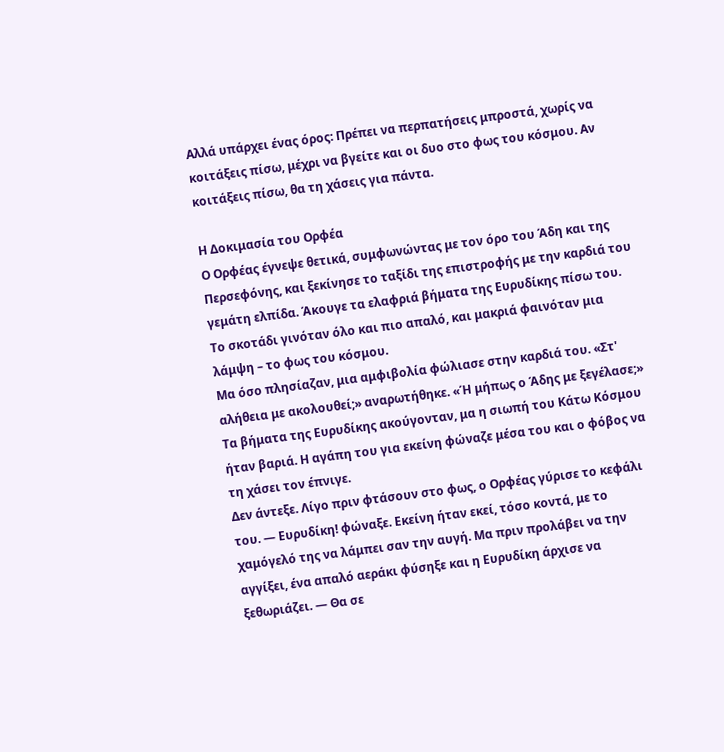Αλλά υπάρχει ένας όρος: Πρέπει να περπατήσεις μπροστά, χωρίς να κοιτάξεις πίσω, μέχρι να βγείτε και οι δυο στο φως του κόσμου. Αν κοιτάξεις πίσω, θα τη χάσεις για πάντα.

Η Δοκιμασία του Ορφέα
Ο Ορφέας έγνεψε θετικά, συμφωνώντας με τον όρο του Άδη και της Περσεφόνης, και ξεκίνησε το ταξίδι της επιστροφής με την καρδιά του γεμάτη ελπίδα. Άκουγε τα ελαφριά βήματα της Ευρυδίκης πίσω του. Το σκοτάδι γινόταν όλο και πιο απαλό, και μακριά φαινόταν μια λάμψη – το φως του κόσμου.
Μα όσο πλησίαζαν, μια αμφιβολία φώλιασε στην καρδιά του. «Στ' αλήθεια με ακολουθεί;» αναρωτήθηκε. «Ή μήπως ο Άδης με ξεγέλασε;» Τα βήματα της Ευρυδίκης ακούγονταν, μα η σιωπή του Κάτω Κόσμου ήταν βαριά. Η αγάπη του για εκείνη φώναζε μέσα του και ο φόβος να τη χάσει τον έπνιγε.
Δεν άντεξε. Λίγο πριν φτάσουν στο φως, ο Ορφέας γύρισε το κεφάλι του. — Ευρυδίκη! φώναξε. Εκείνη ήταν εκεί, τόσο κοντά, με το χαμόγελό της να λάμπει σαν την αυγή. Μα πριν προλάβει να την αγγίξει, ένα απαλό αεράκι φύσηξε και η Ευρυδίκη άρχισε να ξεθωριάζει. — Θα σε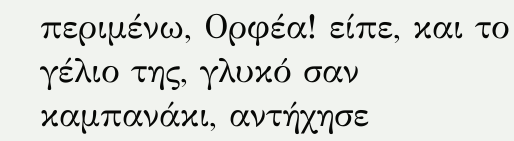περιμένω, Ορφέα! είπε, και το γέλιο της, γλυκό σαν καμπανάκι, αντήχησε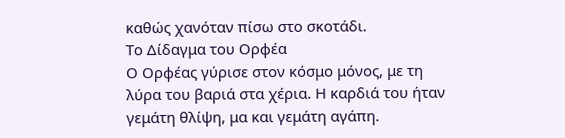καθώς χανόταν πίσω στο σκοτάδι.
Το Δίδαγμα του Ορφέα
Ο Ορφέας γύρισε στον κόσμο μόνος, με τη λύρα του βαριά στα χέρια. Η καρδιά του ήταν γεμάτη θλίψη, μα και γεμάτη αγάπη.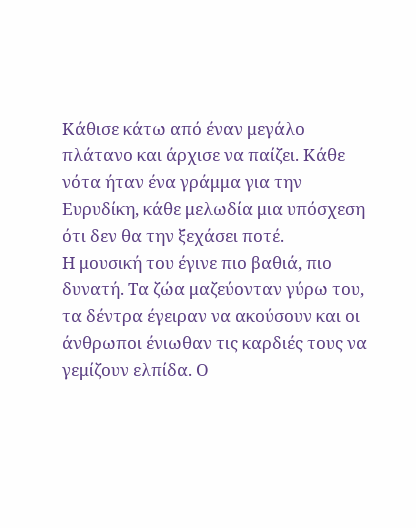Κάθισε κάτω από έναν μεγάλο πλάτανο και άρχισε να παίζει. Κάθε νότα ήταν ένα γράμμα για την Ευρυδίκη, κάθε μελωδία μια υπόσχεση ότι δεν θα την ξεχάσει ποτέ.
Η μουσική του έγινε πιο βαθιά, πιο δυνατή. Τα ζώα μαζεύονταν γύρω του, τα δέντρα έγειραν να ακούσουν και οι άνθρωποι ένιωθαν τις καρδιές τους να γεμίζουν ελπίδα. Ο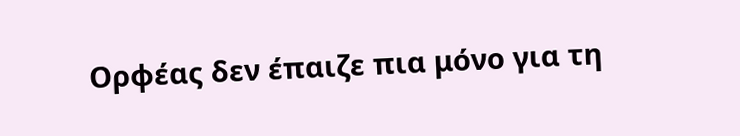Ορφέας δεν έπαιζε πια μόνο για τη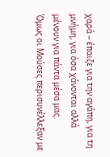χαρά – έπαιζε για την αγάπη, για τη μνήμη, για όσα χάνονται αλλά μένουν για πάντα μέσα μας.
Όμως οι Μούσες περισυνέλλεξαν με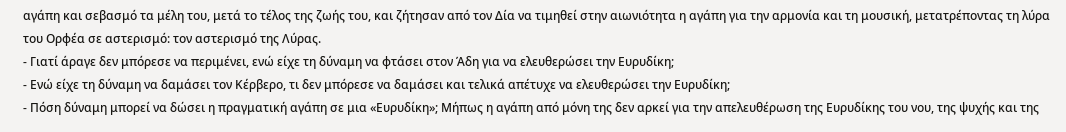αγάπη και σεβασμό τα μέλη του, μετά το τέλος της ζωής του, και ζήτησαν από τον Δία να τιμηθεί στην αιωνιότητα η αγάπη για την αρμονία και τη μουσική, μετατρέποντας τη λύρα του Ορφέα σε αστερισμό: τον αστερισμό της Λύρας.
- Γιατί άραγε δεν μπόρεσε να περιμένει, ενώ είχε τη δύναμη να φτάσει στον Άδη για να ελευθερώσει την Ευρυδίκη;
- Ενώ είχε τη δύναμη να δαμάσει τον Κέρβερο, τι δεν μπόρεσε να δαμάσει και τελικά απέτυχε να ελευθερώσει την Ευρυδίκη;
- Πόση δύναμη μπορεί να δώσει η πραγματική αγάπη σε μια «Ευρυδίκη»; Μήπως η αγάπη από μόνη της δεν αρκεί για την απελευθέρωση της Ευρυδίκης του νου, της ψυχής και της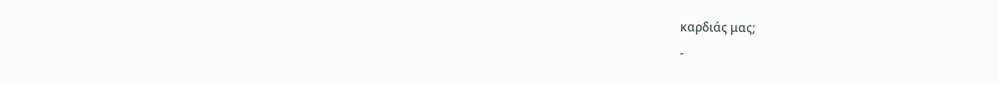καρδιάς μας;
-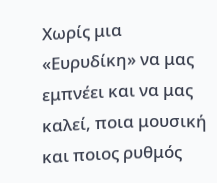Χωρίς μια «Ευρυδίκη» να μας εμπνέει και να μας καλεί, ποια μουσική και ποιος ρυθμός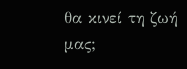θα κινεί τη ζωή μας;